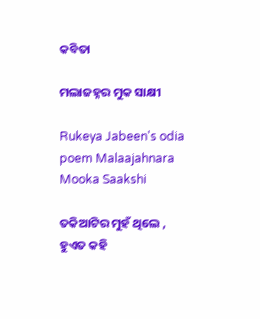କବିତା

ମଲାଜହ୍ନର ମୁକ ସାକ୍ଷୀ

Rukeya Jabeen's odia poem Malaajahnara Mooka Saakshi

ତକିଆଟିର ମୁହଁ ଥିଲେ ,
ହୁଏତ କହି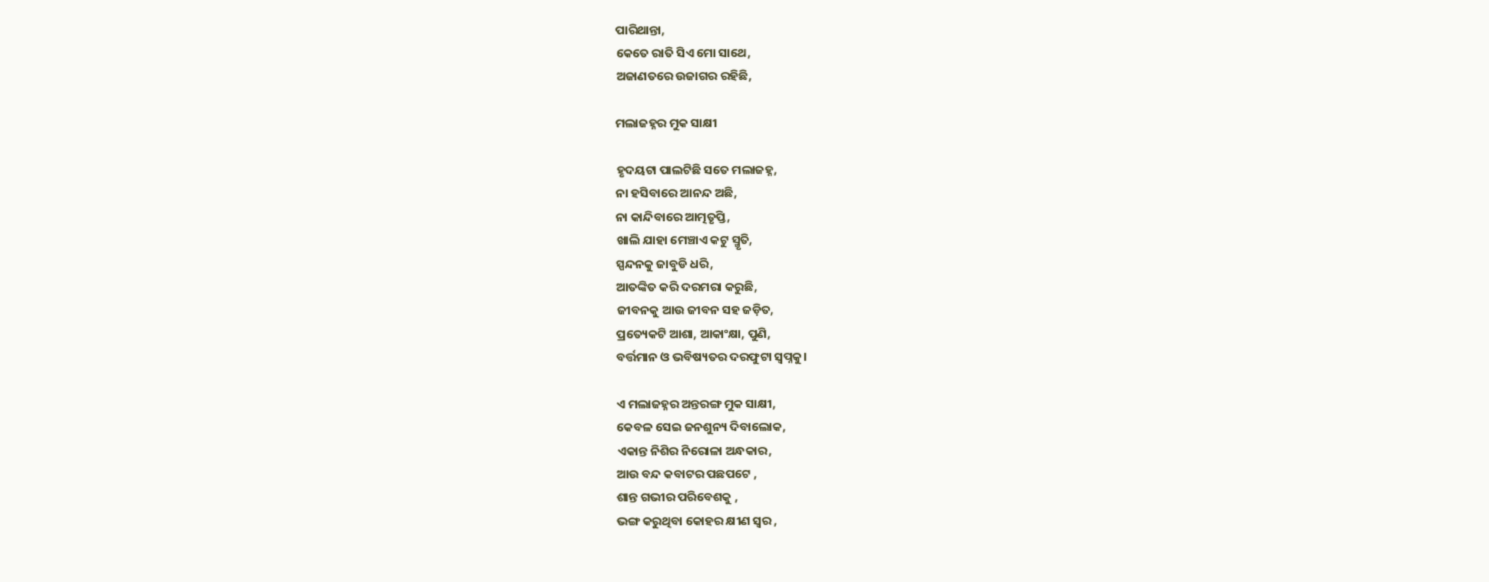ପାରିଥାନ୍ତା,
କେତେ ରାତି ସିଏ ମୋ ସାଥେ,
ଅଜାଣତରେ ଉଜାଗର ରହିଛି,

ମଲାଜହ୍ନର ମୁକ ସାକ୍ଷୀ

ହୃଦୟଟା ପାଲଟିଛି ସତେ ମଲାଜହ୍ନ,
ନା ହସିବାରେ ଆନନ୍ଦ ଅଛି,
ନା କାନ୍ଦିବାରେ ଆତ୍ମତୃପ୍ତି,
ଖାଲି ଯାହା ମେଞ୍ଚାଏ କଟୁ ସ୍ମୃତି,
ସ୍ପନ୍ଦନକୁ ଜାବୁଡି ଧରି,
ଆତଙ୍କିତ କରି ଦରମରା କରୁଛି,
ଜୀବନକୁ ଆଉ ଜୀବନ ସହ ଜଡ଼ିତ,
ପ୍ରତ୍ୟେକଟି ଆଶା, ଆକାଂକ୍ଷା, ପୁଣି,
ବର୍ତ୍ତମାନ ଓ ଭବିଷ୍ୟତର ଦରଫୁଟା ସ୍ୱପ୍ନକୁ।

ଏ ମଲାଜହ୍ନର ଅନ୍ତରଙ୍ଗ ମୁକ ସାକ୍ଷୀ,
କେବଳ ସେଇ ଜନଶୁନ୍ୟ ଦିବାଲୋକ,
ଏକାନ୍ତ ନିଶିର ନିରୋଳା ଅନ୍ଧକାର,
ଆଉ ବନ୍ଦ କବାଟର ପଛପଟେ ,
ଶାନ୍ତ ଗଭୀର ପରିବେଶକୁ ,
ଭଙ୍ଗ କରୁଥିବା କୋହର କ୍ଷୀଣ ସ୍ୱର ,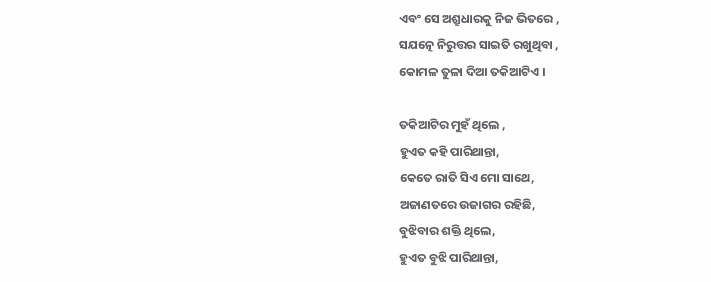ଏବଂ ସେ ଅଶ୍ରୁଧାରକୁ ନିଜ ଭିତରେ ,
ସଯତ୍ନେ ନିରୁତ୍ତର ସାଇତି ରଖୁଥିବା ,
କୋମଳ ତୁଳା ଦିଆ ତକିଆଟିଏ ।

ତକିଆଟିର ମୁହଁ ଥିଲେ ,
ହୁଏତ କହି ପାରିଥାନ୍ତା,
କେତେ ରାତି ସିଏ ମୋ ସାଥେ,
ଅଜାଣତରେ ଉଜାଗର ରହିଛି,
ବୁଝିବାର ଶକ୍ତି ଥିଲେ,
ହୁଏତ ବୁଝି ପାରିଥାନ୍ତା,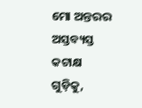ମୋ ଅନ୍ତରର ଅସ୍ତବ୍ୟସ୍ତ କଟାକ୍ଷ ଗୁଡ଼ିକୁ,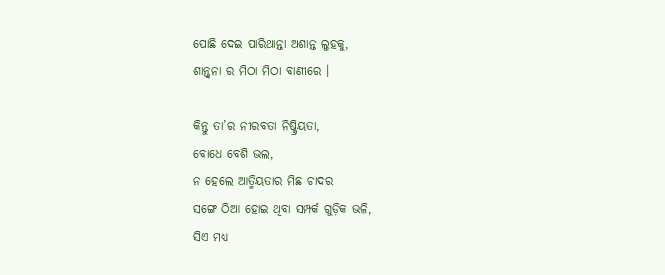ପୋଛି ଦେଇ ପାରିଥାନ୍ତା ଅଶାନ୍ତ ଲୁହକୁ,
ଶାନ୍ତ୍ବନା ର ମିଠା ମିଠା ବାଣୀରେ ।

କିନ୍ତୁ ତା’ର ନୀରବତା ନିଷ୍କ୍ରିୟତା,
ବୋଧେ ବେଶି ଭଲ,
ନ ହେଲେ ଆତ୍ମିୟତାର ମିଛ ଚାଦର
ସଙ୍ଗେ ଠିଆ ହୋଇ ଥିବା ସମ୍ପର୍କ ଗୁଡ଼ିକ ଭଳି,
ସିଏ ମଧ୍ୟ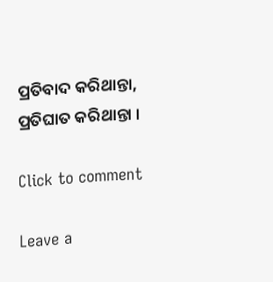ପ୍ରତିବାଦ କରିଥାନ୍ତା,
ପ୍ରତିଘାତ କରିଥାନ୍ତା ।

Click to comment

Leave a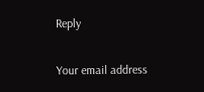Reply

Your email address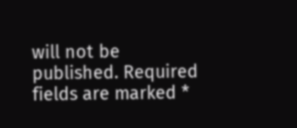will not be published. Required fields are marked *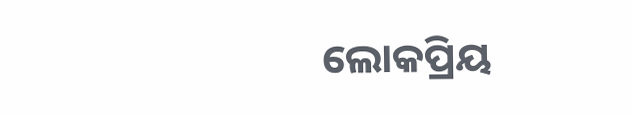ଲୋକପ୍ରିୟ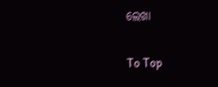ଲେଖା

To Top